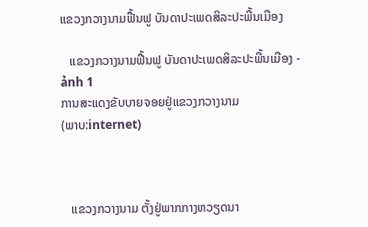ແຂວງກວາງນາມຟື້ນຟູ ບັນດາປະເພດສິລະປະພື້ນເມືອງ

   ແຂວງກວາງນາມຟື້ນຟູ ບັນດາປະເພດສິລະປະພື້ນເມືອງ - ảnh 1
ການສະແດງຂັບບາຍຈອຍຢູ່ແຂວງກວາງນາມ
(ພາບ:internet)



   ແຂວງກວາງນາມ ຕັ້ງຢູ່ພາກກາງຫວຽດນາ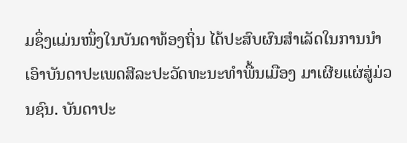ມຊຶ່ງແມ່ນໜຶ່ງໃນບັນດາທ້ອງຖິ່ນ ໄດ້ປະສົບຜົນສຳເລັດໃນການນຳເອົາບັນດາປະເພດສີລະປະວັດທະນະທຳພື້ນເມືອງ ມາເຜີຍແຜ່ສູ່ມ່ວນຊົນ. ບັນດາປະ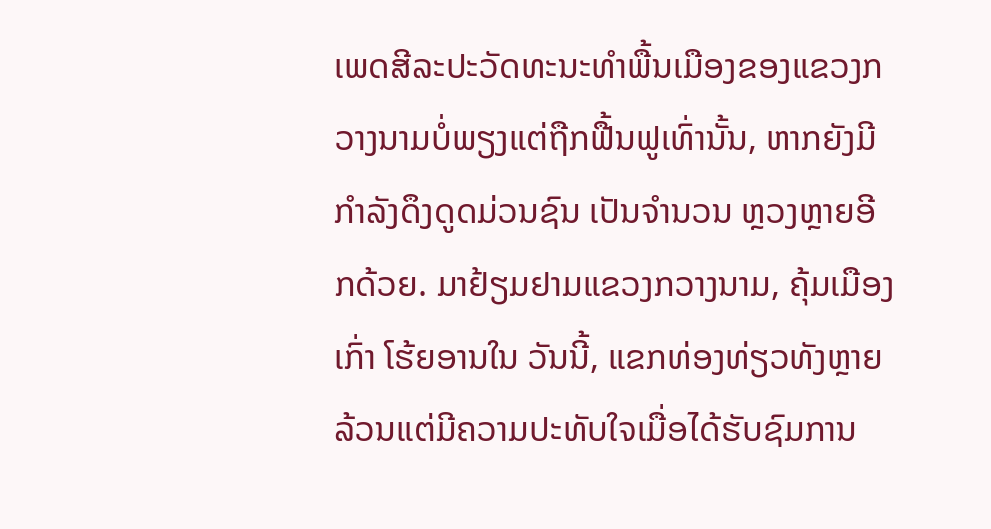ເພດສີລະປະວັດທະນະທຳພື້ນເມືອງຂອງແຂວງກວາງນາມບໍ່ພຽງແຕ່ຖືກຟື້ນຟູເທົ່ານັ້ນ, ຫາກຍັງມີກຳລັງດຶງດູດມ່ວນຊົນ ເປັນຈຳນວນ ຫຼວງຫຼາຍອີກດ້ວຍ. ມາຢ້ຽມຢາມແຂວງກວາງນາມ, ຄຸ້ມເມືອງເກົ່າ ໂຮ້ຍອານໃນ ວັນນີ້, ແຂກທ່ອງທ່ຽວທັງຫຼາຍລ້ວນແຕ່ມີຄວາມປະທັບໃຈເມື່ອໄດ້ຮັບຊົມການ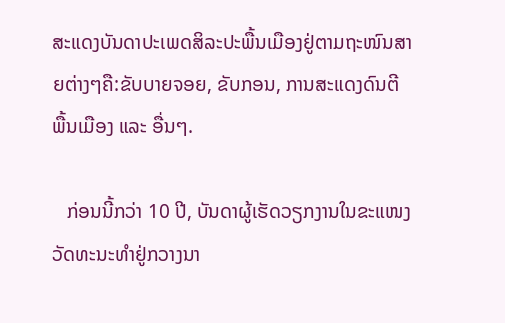ສະແດງບັນດາປະເພດສິລະປະພື້ນເມືອງຢູ່ຕາມຖະໜົນສາຍຕ່າງໆຄື:ຂັບບາຍຈອຍ, ຂັບກອນ, ການສະແດງດົນຕີພື້ນເມືອງ ແລະ ອື່ນໆ.

   ກ່ອນນີ້ກວ່າ 10 ປີ, ບັນດາຜູ້ເຮັດວຽກງານໃນຂະແໜງວັດທະນະທຳຢູ່ກວາງນາ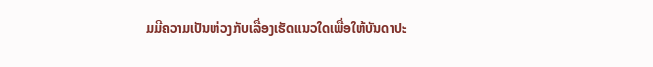ມມີຄວາມເປັນຫ່ວງກັບເລື່ອງເຮັດແນວໃດເພື່ອໃຫ້ບັນດາປະ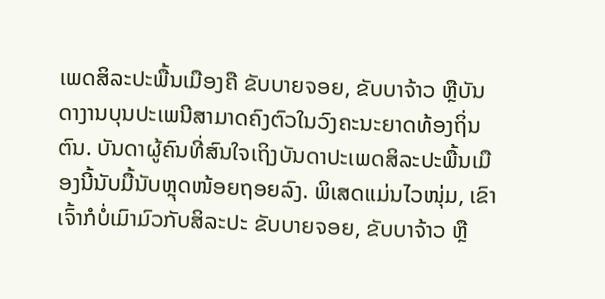ເພດສິລະປະພື້ນເມືອງຄື ຂັບບາຍຈອຍ, ຂັບບາຈ້າວ ຫຼືບັນດາງານບຸນປະເພນີສາມາດຄົງຕົວໃນວົງຄະນະຍາດທ້ອງຖິ່ນຕົນ. ບັນດາຜູ້ຄົນທີ່ສົນໃຈເຖິງບັນດາປະເພດສິລະປະພື້ນເມືອງນີ້ນັບມື້ນັບຫຼຸດໜ້ອຍຖອຍລົງ. ພິເສດແມ່ນໄວໜຸ່ມ, ເຂົາເຈົ້າກໍບໍ່ເມົາມົວກັບສິລະປະ ຂັບບາຍຈອຍ, ຂັບບາຈ້າວ ຫຼື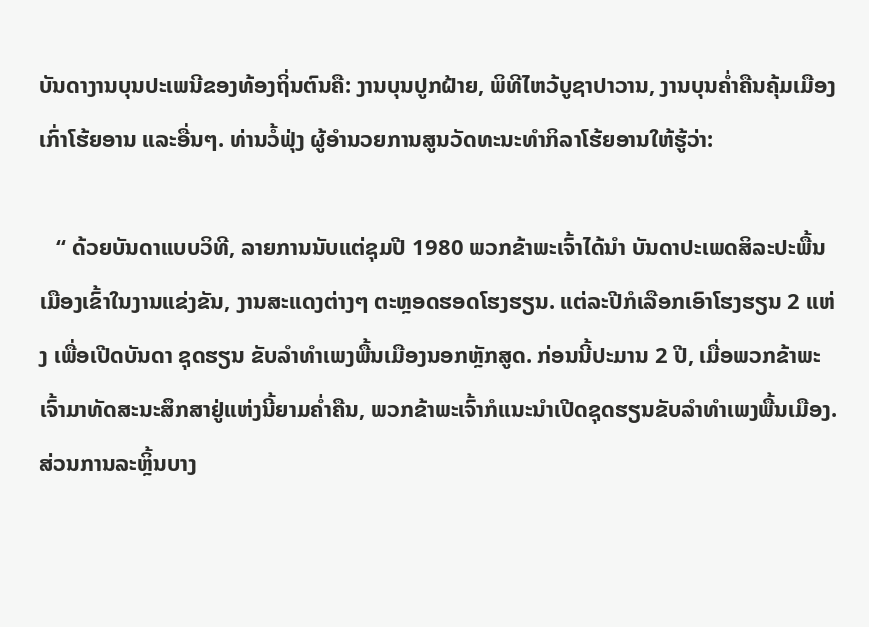ບັນດາງານບຸນປະເພນີຂອງທ້ອງຖິ່ນຕົນຄື: ງານບຸນປູກຝ້າຍ, ພິທີໄຫວ້ບູຊາປາວານ, ງານບຸນຄ່ຳຄືນຄຸ້ມເມືອງເກົ່າໂຮ້ຍອານ ແລະອື່ນໆ. ທ່ານວໍ້ຟຸ່ງ ຜູ້ອຳນວຍການສູນວັດທະນະທຳກິລາໂຮ້ຍອານໃຫ້ຮູ້ວ່າ:

   “ ດ້ວຍບັນດາແບບວິທີ, ລາຍການນັບແຕ່ຊຸມປີ 1980 ພວກຂ້າພະເຈົ້າໄດ້ນຳ ບັນດາປະເພດສິລະປະພື້ນເມືອງເຂົ້າໃນງານແຂ່ງຂັນ, ງານສະແດງຕ່າງໆ ຕະຫຼອດຮອດໂຮງຮຽນ. ແຕ່ລະປີກໍເລືອກເອົາໂຮງຮຽນ 2 ແຫ່ງ ເພື່ອເປີດບັນດາ ຊຸດຮຽນ ຂັບລຳທຳເພງພື້ນເມືອງນອກຫຼັກສູດ. ກ່ອນນີ້ປະມານ 2 ປີ, ເມື່ອພວກຂ້າພະເຈົ້າມາທັດສະນະສຶກສາຢູ່ແຫ່ງນີ້ຍາມຄ່ຳຄືນ, ພວກຂ້າພະເຈົ້າກໍແນະນຳເປີດຊຸດຮຽນຂັບລຳທຳເພງພື້ນເມືອງ. ສ່ວນການລະຫຼິ້ນບາງ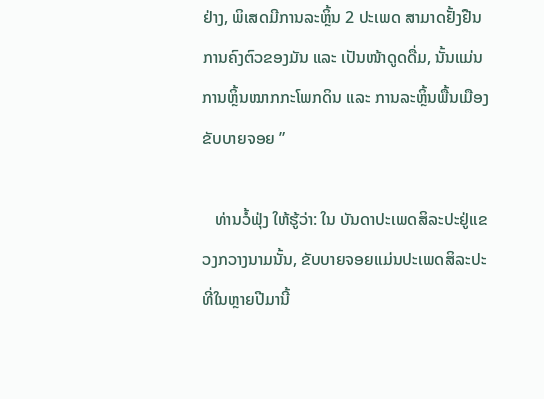ຢ່າງ, ພິເສດມີການລະຫຼິ້ນ 2 ປະເພດ ສາມາດຢັ້ງຢືນການຄົງຕົວຂອງມັນ ແລະ ເປັນໜ້າດູດດື່ມ, ນັ້ນແມ່ນການຫຼິ້ນໝາກກະໂພກດິນ ແລະ ການລະຫຼິ້ນພື້ນເມືອງຂັບບາຍຈອຍ ”

   ທ່ານວໍ້ຟຸ່ງ ໃຫ້ຮູ້ວ່າ: ໃນ ບັນດາປະເພດສິລະປະຢູ່ແຂວງກວາງນາມນັ້ນ, ຂັບບາຍຈອຍແມ່ນປະເພດສິລະປະທີ່ໃນຫຼາຍປີມານີ້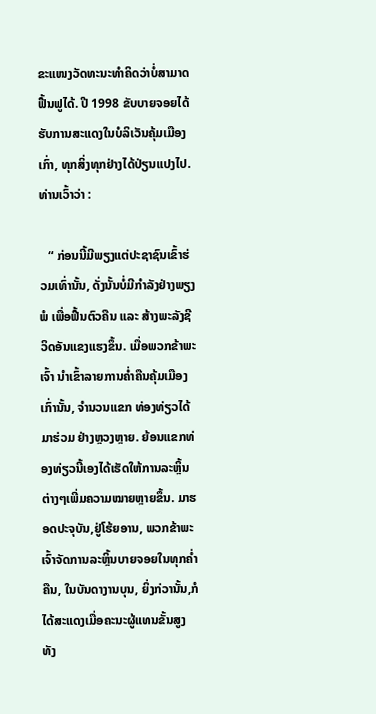ຂະແໜງວັດທະນະທຳຄິດວ່າບໍ່ສາມາດຟື້ນຟູໄດ້. ປີ 1998 ຂັບບາຍຈອຍໄດ້ຮັບການສະແດງໃນບໍລິເວັນຄຸ້ມເມືອງເກົ່າ, ທຸກສິ່ງທຸກຢ່າງໄດ້ປ່ຽນແປງໄປ. ທ່ານເວົ້າວ່າ :

   “ ກ່ອນນີ້ມີພຽງແຕ່ປະຊາຊົນເຂົ້າຮ່ວມເທົ່ານັ້ນ, ດັ່ງນັ້ນບໍ່ມີກຳລັງຢ່າງພຽງພໍ ເພື່ອຟື້ນຕົວຄືນ ແລະ ສ້າງພະລັງຊີວິດອັນແຂງແຮງຂຶ້ນ. ເມື່ອພວກຂ້າພະເຈົ້າ ນຳເຂົ້າລາຍການຄ່ຳຄືນຄຸ້ມເມືອງເກົ່ານັ້ນ, ຈຳນວນແຂກ ທ່ອງທ່ຽວໄດ້ມາຮ່ວມ ຢ່າງຫຼວງຫຼາຍ. ຍ້ອນແຂກທ່ອງທ່ຽວນີ້ເອງໄດ້ເຮັດໃຫ້ການລະຫຼິ້ນຕ່າງໆເພີ່ມຄວາມໝາຍຫຼາຍຂຶ້ນ. ມາຮອດປະຈຸບັນ,ຢູ່ໂຮ້ຍອານ, ພວກຂ້າພະເຈົ້າຈັດການລະຫຼິ້ນບາຍຈອຍໃນທຸກຄ່ຳຄືນ, ໃນບັນດາງານບຸນ, ຍິ່ງກ່ວານັ້ນ,ກໍໄດ້ສະແດງເມື່ອຄະນະຜູ້ແທນຂັ້ນສູງທັງ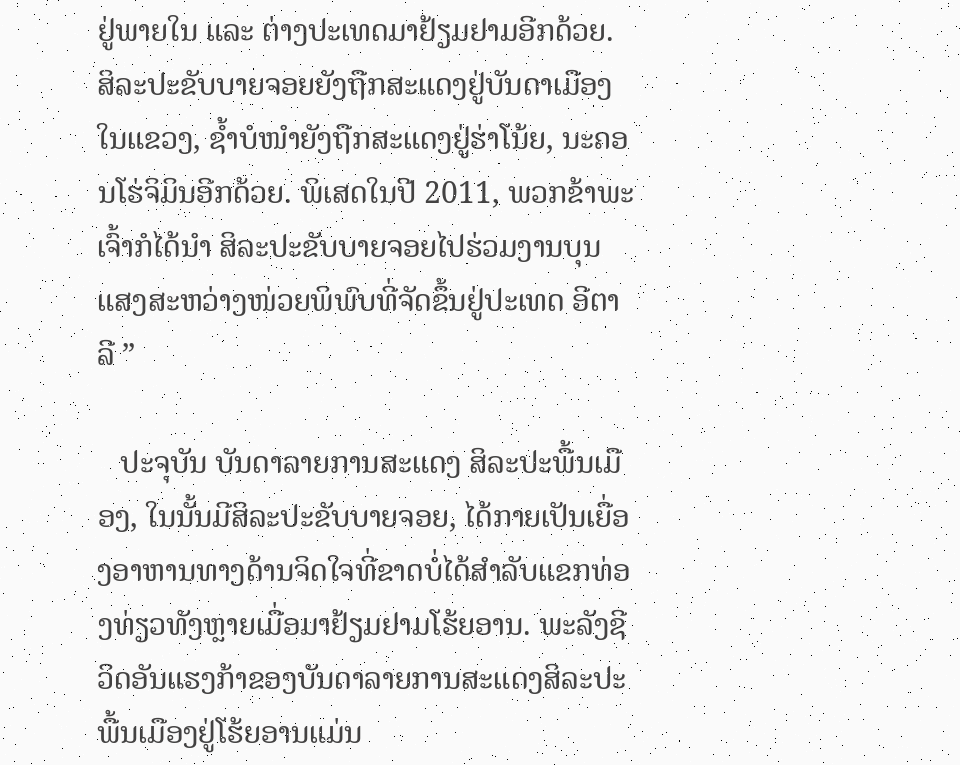ຢູ່ພາຍໃນ ແລະ ຕ່າງປະເທດມາຢ້ຽມຢາມອີກດ້ວຍ. ສິລະປະຂັບບາຍຈອຍຍັງຖືກສະແດງຢູ່ບັນດາເມືອງໃນແຂວງ, ຊ້ຳບໍໜຳຍັງຖືກສະແດງຢູ່ຮ່າໂນ້ຍ, ນະຄອນໂຮ່ຈິມິນອີກດ້ວຍ. ພິເສດໃນປີ 2011, ພວກຂ້າພະເຈົ້າກໍໄດ້ນຳ ສິລະປະຂັບບາຍຈອຍໄປຮ່ວມງານບຸນ ແສງສະຫວ່າງໜ່ວຍພິພົບທີ່ຈັດຂຶ້ນຢູ່ປະເທດ ອີຕາລີ ”

   ປະຈຸບັນ ບັນດາລາຍການສະແດງ ສິລະປະພື້ນເມືອງ, ໃນນັ້ນມີສິລະປະຂັບບາຍຈອຍ, ໄດ້ກາຍເປັນເຍື່ອງອາຫານທາງດ້ານຈິດໃຈທີ່ຂາດບໍ່ໄດ້ສຳລັບແຂກທ່ອງທ່ຽວທັງຫຼາຍເມື່ອມາຢ້ຽມຢາມໂຮ້ຍອານ. ພະລັງຊີວິດອັນແຮງກ້າຂອງບັນດາລາຍການສະແດງສິລະປະພື້ນເມືອງຢູ່ໂຮ້ຍອານແມ່ນ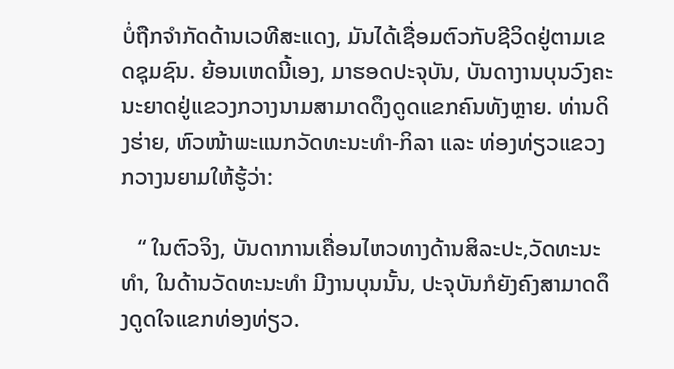ບໍ່ຖືກຈຳກັດດ້ານເວທີສະແດງ, ມັນໄດ້ເຊື່ອມຕົວກັບຊີວິດຢູ່ຕາມເຂດຊຸມຊົນ. ຍ້ອນເຫດນີ້ເອງ, ມາຮອດປະຈຸບັນ, ບັນດາງານບຸນວົງຄະນະຍາດຢູ່ແຂວງກວາງນາມສາມາດດຶງດູດແຂກຄົນທັງຫຼາຍ. ທ່ານດິງຮ່າຍ, ຫົວໜ້າພະແນກວັດທະນະທຳ-ກິລາ ແລະ ທ່ອງທ່ຽວແຂວງກວາງນຍາມໃຫ້ຮູ້ວ່າ:

   “ ໃນຕົວຈິງ, ບັນດາການເຄື່ອນໄຫວທາງດ້ານສິລະປະ,ວັດທະນະທຳ, ໃນດ້ານວັດທະນະທຳ ມີງານບຸນນັ້ນ, ປະຈຸບັນກໍຍັງຄົງສາມາດດຶງດູດໃຈແຂກທ່ອງທ່ຽວ.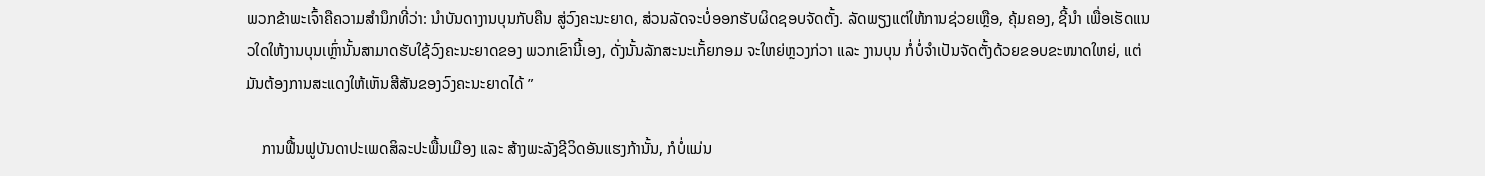ພວກຂ້າພະເຈົ້າຄືຄວາມສຳນຶກທີ່ວ່າ: ນຳບັນດາງານບຸນກັບຄືນ ສູ່ວົງຄະນະຍາດ, ສ່ວນລັດຈະບໍ່ອອກຮັບຜິດຊອບຈັດຕັ້ງ. ລັດພຽງແຕ່ໃຫ້ການຊ່ວຍເຫຼືອ, ຄຸ້ມຄອງ, ຊີ້ນຳ ເພື່ອເຮັດແນວໃດໃຫ້ງານບຸນເຫຼົ່ານັ້ນສາມາດຮັບໃຊ້ວົງຄະນະຍາດຂອງ ພວກເຂົານີ້ເອງ, ດັ່ງນັ້ນລັກສະນະເກັ້ຍກອມ ຈະໃຫຍ່ຫຼວງກ່ວາ ແລະ ງານບຸນ ກໍ່ບໍ່ຈຳເປັນຈັດຕັ້ງດ້ວຍຂອບຂະໜາດໃຫຍ່, ແຕ່ມັນຕ້ອງການສະແດງໃຫ້ເຫັນສີສັນຂອງວົງຄະນະຍາດໄດ້ ”

    ການຟື້ນຟູບັນດາປະເພດສິລະປະພື້ນເມືອງ ແລະ ສ້າງພະລັງຊີວິດອັນແຮງກ້ານັ້ນ, ກໍບໍ່ແມ່ນ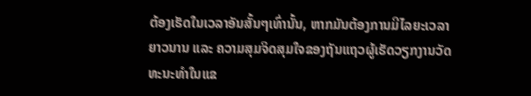ຕ້ອງເຮັດໃນເວລາອັນສັ້ນໆເທົ່ານັ້ນ, ຫາກມັນຕ້ອງການມີໄລຍະເວລາຍາວນານ ແລະ ຄວາມສຸມຈິດສຸມໃຈຂອງຖັນແຖວຜູ້ເຮັດວຽກງານວັດທະນະທຳໃນແຂ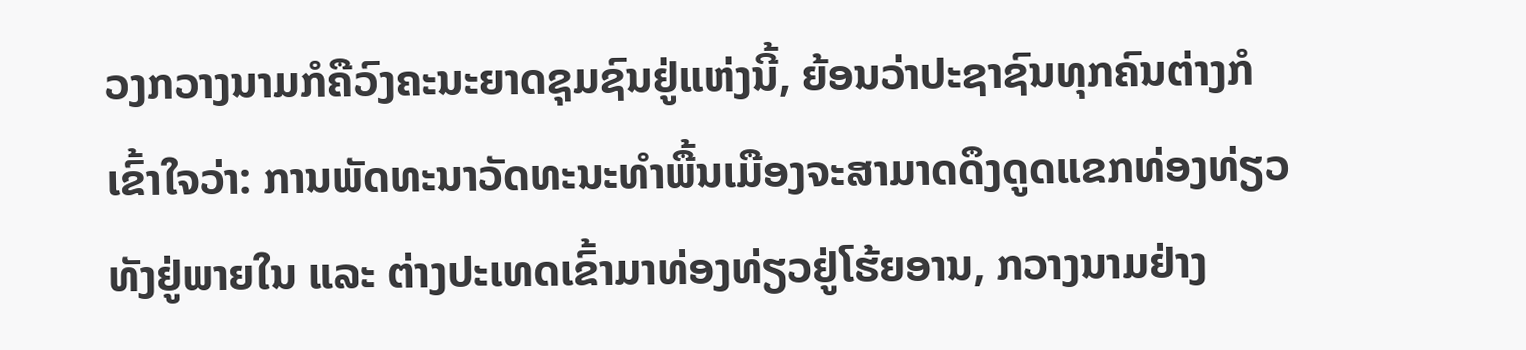ວງກວາງນາມກໍຄືວົງຄະນະຍາດຊຸມຊົນຢູ່ແຫ່ງນີ້, ຍ້ອນວ່າປະຊາຊົນທຸກຄົນຕ່າງກໍເຂົ້າໃຈວ່າ: ການພັດທະນາວັດທະນະທຳພື້ນເມືອງຈະສາມາດດຶງດູດແຂກທ່ອງທ່ຽວທັງຢູ່ພາຍໃນ ແລະ ຕ່າງປະເທດເຂົ້າມາທ່ອງທ່ຽວຢູ່ໂຮ້ຍອານ, ກວາງນາມຢ່າງ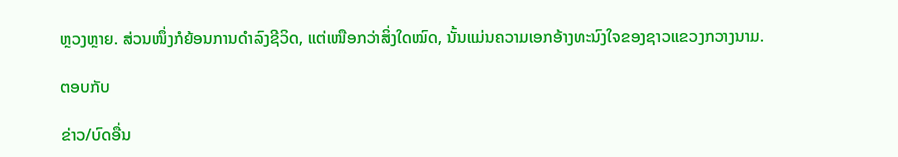ຫຼວງຫຼາຍ. ສ່ວນໜຶ່ງກໍຍ້ອນການດຳລົງຊີວິດ, ແຕ່ເໜືອກວ່າສິ່ງໃດໝົດ, ນັ້ນແມ່ນຄວາມເອກອ້າງທະນົງໃຈຂອງຊາວແຂວງກວາງນາມ.

ຕອບກັບ

ຂ່າວ/ບົດອື່ນ